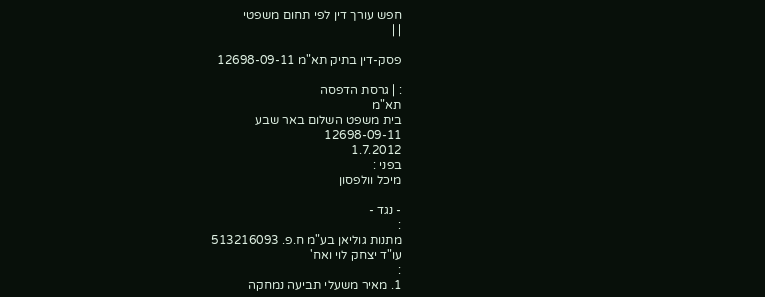חפש עורך דין לפי תחום משפטי
| |

פסק-דין בתיק תא"מ 12698-09-11

: | גרסת הדפסה
תא"מ
בית משפט השלום באר שבע
12698-09-11
1.7.2012
בפני :
מיכל וולפסון

- נגד -
:
מתנות גוליאן בע"מ ח.פ. 513216093
עו"ד יצחק לוי ואח'
:
1. מאיר משעלי תביעה נמחקה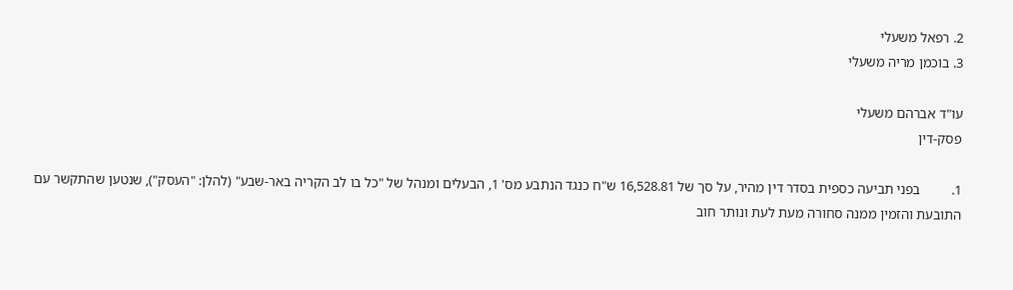2. רפאל משעלי
3. בוכמן מריה משעלי

עו"ד אברהם משעלי
פסק-דין

1.         בפני תביעה כספית בסדר דין מהיר, על סך של 16,528.81 ש"ח כנגד הנתבע מס' 1, הבעלים ומנהל של "כל בו לב הקריה באר-שבע" (להלן: "העסק"), שנטען שהתקשר עם התובעת והזמין ממנה סחורה מעת לעת ונותר חוב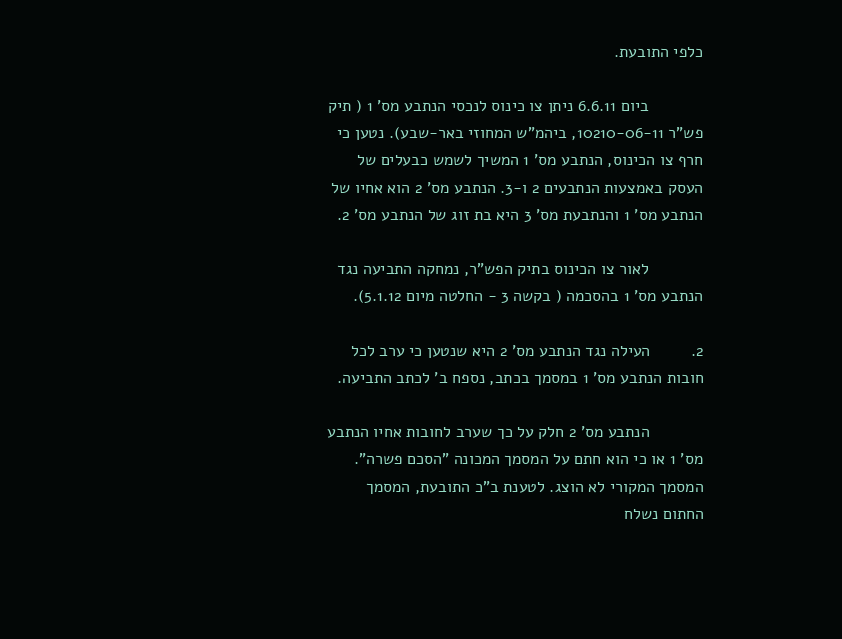כלפי התובעת.

            ביום 6.6.11 ניתן צו כינוס לנכסי הנתבע מס' 1 ( תיק פש"ר 10210-06-11, ביהמ"ש המחוזי באר-שבע). נטען כי חרף צו הכינוס, הנתבע מס' 1 המשיך לשמש כבעלים של העסק באמצעות הנתבעים 2 ו-3. הנתבע מס' 2 הוא אחיו של הנתבע מס' 1 והנתבעת מס' 3 היא בת זוג של הנתבע מס' 2.

            לאור צו הכינוס בתיק הפש"ר, נמחקה התביעה נגד הנתבע מס' 1 בהסכמה ( בקשה 3 - החלטה מיום 5.1.12).

2.         העילה נגד הנתבע מס' 2 היא שנטען כי ערב לכל חובות הנתבע מס' 1 במסמך בכתב, נספח ב' לכתב התביעה.

            הנתבע מס' 2 חלק על כך שערב לחובות אחיו הנתבע מס' 1 או כי הוא חתם על המסמך המכונה "הסכם פשרה". המסמך המקורי לא הוצג. לטענת ב"כ התובעת, המסמך החתום נשלח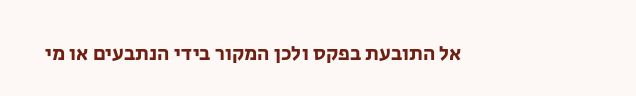אל התובעת בפקס ולכן המקור בידי הנתבעים או מי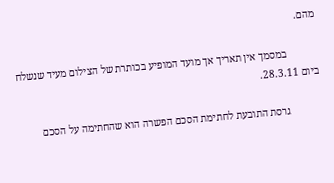מהם.

            במסמך אין תאריך אך מועד המופיע בכותרת של הצילום מעיד שנשלח ביום 28.3.11.

            גרסת התובעת לחתימת הסכם הפשרה הוא שהחתימה על הסכם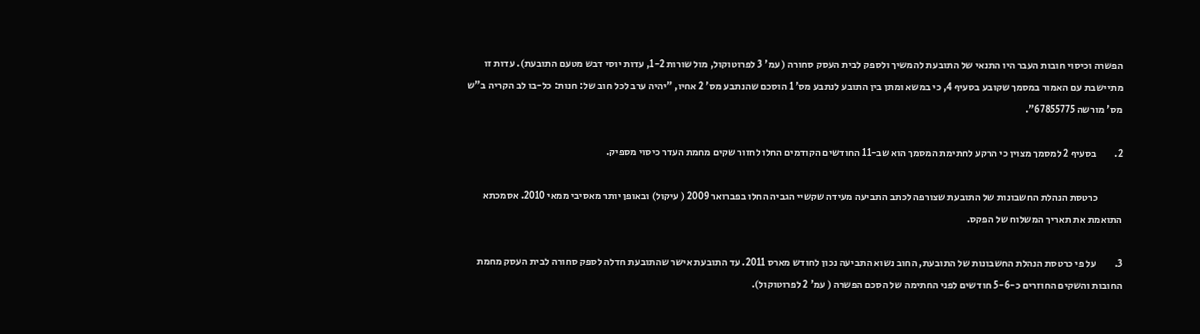הפשרה וכיסוי חובות העבר היו התנאי של התובעת להמשיך ולספק לבית העסק סחורה ( עמ' 3 לפרוטוקול, מול שורות 1-2, עדות יוסי דבש מטעם התובעת). עדות זו מתיישבת עם האמור במסמך שקובע בסעיף 4, כי במשא ומתן בין התובע לנתבע מס' 1 הוסכם שהנתבע מס' 2 אחיו, "יהיה ערב לכל חוב של: חנות: כל-בו לב הקריה ב"ש מס' מורשה 67855775".

2.         בסעיף 2 למסמך מצוין כי הרקע לחתימת המסמך הוא שב-11 החודשים הקודמים החלו לחזור שקים מחמת העדר כיסוי מספיק.

            כרטסת הנהלת החשבונות של התובעת שצורפה לכתב התביעה מעידה שקשיי הגביה החלו בפברואר 2009 ( עיקול) ובאופן יותר מאסיבי ממאי 2010. אסמכתא התואמת את תאריך המשלוח של הפקס.

3.         על פי כרטסת הנהלת החשבונות של התובעת, החוב נשוא התביעה נכון לחודש מארס 2011. עד התובעת אישר שהתובעת חדלה לספק סחורה לבית העסק מחמת החובות והשקים החוזרים כ-5-6 חודשים לפני החתימה של הסכם הפשרה ( עמ' 2 לפרוטוקול).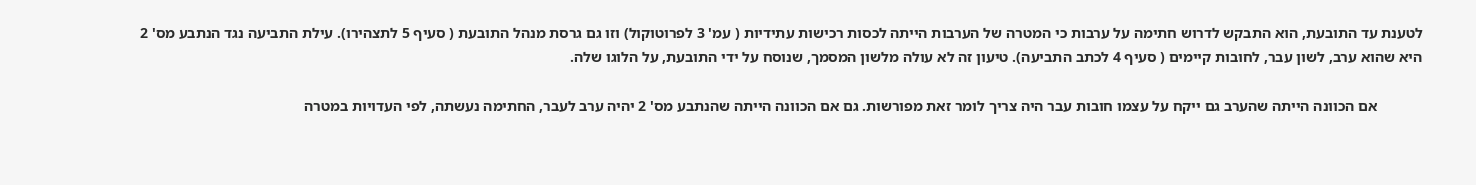לטענת עד התובעת, הוא התבקש לדרוש חתימה על ערבות כי המטרה של הערבות הייתה לכסות רכישות עתידיות ( עמ' 3 לפרוטוקול) וזו גם גרסת מנהל התובעת ( סעיף 5 לתצהירו). עילת התביעה נגד הנתבע מס' 2 היא שהוא ערב, לשון עבר, לחובות קיימים ( סעיף 4 לכתב התביעה). טיעון זה לא עולה מלשון המסמך, שנוסח על ידי התובעת, על הלוגו שלה.

            אם הכוונה הייתה שהערב גם ייקח על עצמו חובות עבר היה צריך לומר זאת מפורשות. גם אם הכוונה הייתה שהנתבע מס' 2 יהיה ערב לעבר, החתימה נעשתה, לפי העדויות במטרה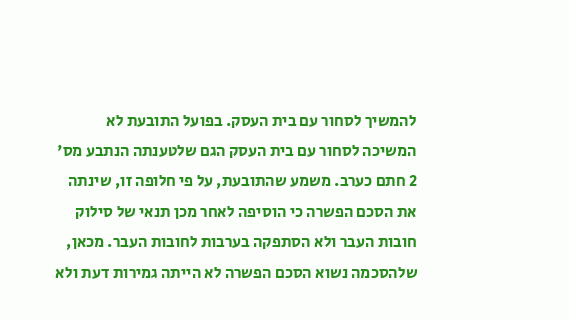להמשיך לסחור עם בית העסק. בפועל התובעת לא המשיכה לסחור עם בית העסק הגם שלטענתה הנתבע מס' 2 חתם כערב. משמע שהתובעת, על פי חלופה זו, שינתה את הסכם הפשרה כי הוסיפה לאחר מכן תנאי של סילוק חובות העבר ולא הסתפקה בערבות לחובות העבר. מכאן, שלהסכמה נשוא הסכם הפשרה לא הייתה גמירות דעת ולא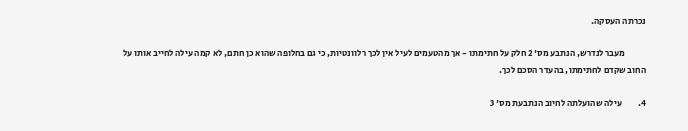נכרתה העסקה.

            מעבר לנדרש, הנתבע מס' 2 חלק על חתימתו - אך מהטעמים לעיל אין לכך רלוונטיות, כי גם בחלופה שהוא כן חתם, לא קמה עילה לחייב אותו על החוב שקדם לחתימתו, בהעדר הסכם לכך.

4.         עילה שהועלתה לחיוב הנתבעת מס' 3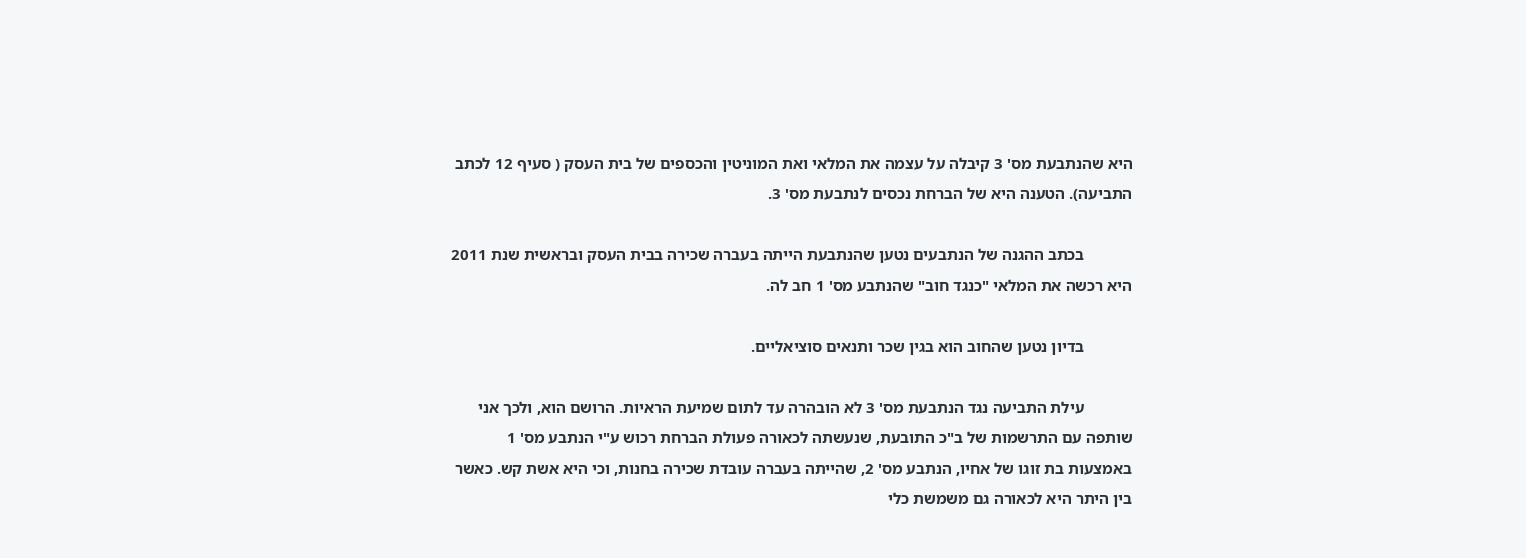היא שהנתבעת מס' 3 קיבלה על עצמה את המלאי ואת המוניטין והכספים של בית העסק ( סעיף 12 לכתב התביעה). הטענה היא של הברחת נכסים לנתבעת מס' 3.

            בכתב ההגנה של הנתבעים נטען שהנתבעת הייתה בעברה שכירה בבית העסק ובראשית שנת 2011 היא רכשה את המלאי "כנגד חוב" שהנתבע מס' 1 חב לה.

            בדיון נטען שהחוב הוא בגין שכר ותנאים סוציאליים.

            עילת התביעה נגד הנתבעת מס' 3 לא הובהרה עד לתום שמיעת הראיות. הרושם הוא, ולכך אני שותפה עם התרשמות של ב"כ התובעת, שנעשתה לכאורה פעולת הברחת רכוש ע"י הנתבע מס' 1 באמצעות בת זוגו של אחיו, הנתבע מס' 2, שהייתה בעברה עובדת שכירה בחנות, וכי היא אשת קש. כאשר בין היתר היא לכאורה גם משמשת כלי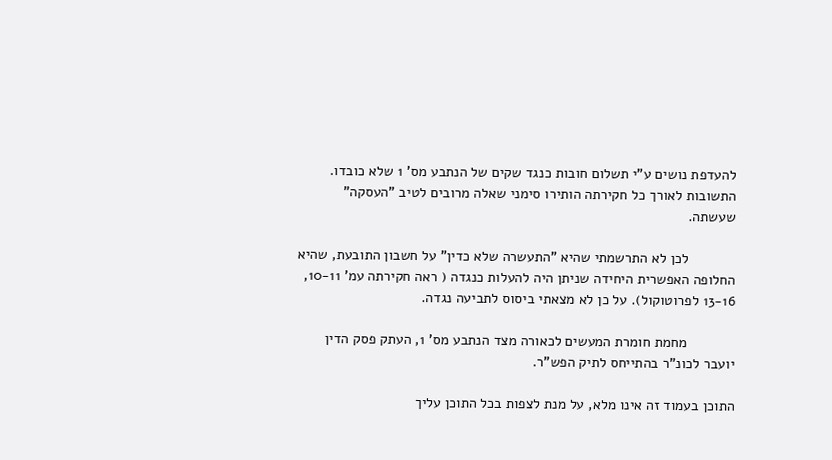להעדפת נושים ע"י תשלום חובות כנגד שקים של הנתבע מס' 1 שלא כובדו. התשובות לאורך כל חקירתה הותירו סימני שאלה מרובים לטיב "העסקה" שעשתה.

            לכן לא התרשמתי שהיא "התעשרה שלא כדין" על חשבון התובעת, שהיא החלופה האפשרית היחידה שניתן היה להעלות כנגדה ( ראה חקירתה עמ' 10-11, 13-16 לפרוטוקול). על כן לא מצאתי ביסוס לתביעה נגדה.

            מחמת חומרת המעשים לכאורה מצד הנתבע מס' 1, העתק פסק הדין יועבר לכונ"ר בהתייחס לתיק הפש"ר.

התוכן בעמוד זה אינו מלא, על מנת לצפות בכל התוכן עליך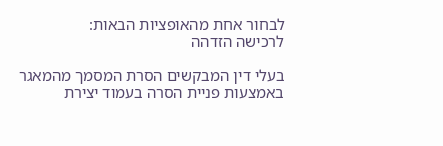לבחור אחת מהאופציות הבאות:
לרכישה הזדהה

בעלי דין המבקשים הסרת המסמך מהמאגר באמצעות פניית הסרה בעמוד יצירת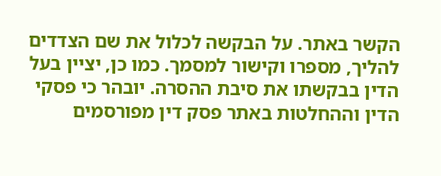הקשר באתר. על הבקשה לכלול את שם הצדדים להליך, מספרו וקישור למסמך. כמו כן, יציין בעל הדין בבקשתו את סיבת ההסרה. יובהר כי פסקי הדין וההחלטות באתר פסק דין מפורסמים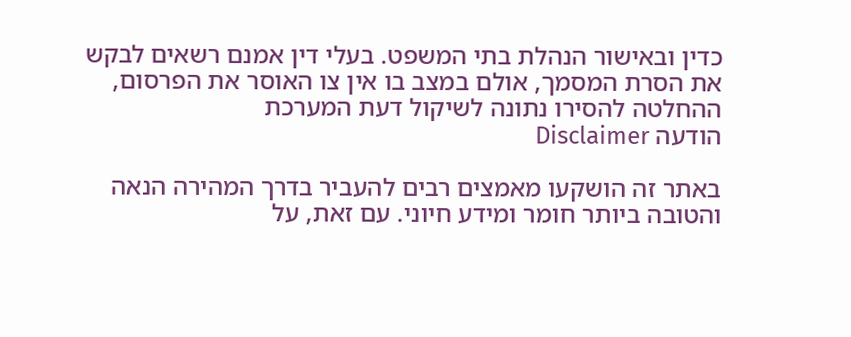כדין ובאישור הנהלת בתי המשפט. בעלי דין אמנם רשאים לבקש את הסרת המסמך, אולם במצב בו אין צו האוסר את הפרסום, ההחלטה להסירו נתונה לשיקול דעת המערכת
הודעה Disclaimer

באתר זה הושקעו מאמצים רבים להעביר בדרך המהירה הנאה והטובה ביותר חומר ומידע חיוני. עם זאת, על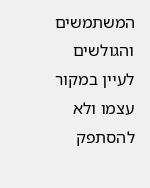המשתמשים והגולשים לעיין במקור עצמו ולא להסתפק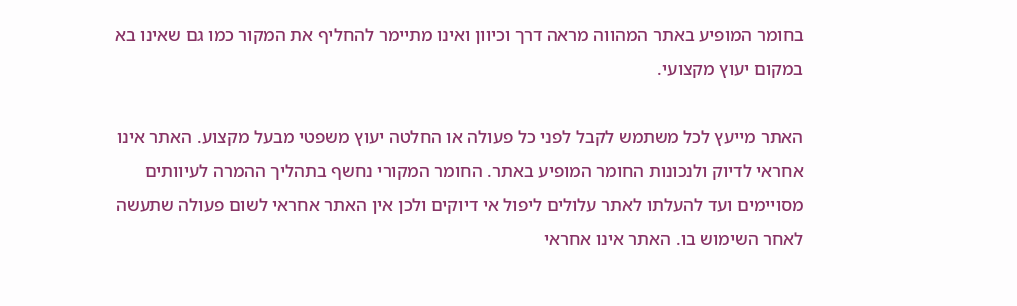בחומר המופיע באתר המהווה מראה דרך וכיוון ואינו מתיימר להחליף את המקור כמו גם שאינו בא במקום יעוץ מקצועי.

האתר מייעץ לכל משתמש לקבל לפני כל פעולה או החלטה יעוץ משפטי מבעל מקצוע. האתר אינו אחראי לדיוק ולנכונות החומר המופיע באתר. החומר המקורי נחשף בתהליך ההמרה לעיוותים מסויימים ועד להעלתו לאתר עלולים ליפול אי דיוקים ולכן אין האתר אחראי לשום פעולה שתעשה לאחר השימוש בו. האתר אינו אחראי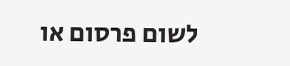לשום פרסום או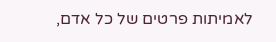לאמיתות פרטים של כל אדם,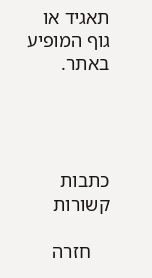תאגיד או גוף המופיע באתר.




כתבות קשורות

    חזרה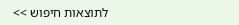לתוצאות חיפוש >>